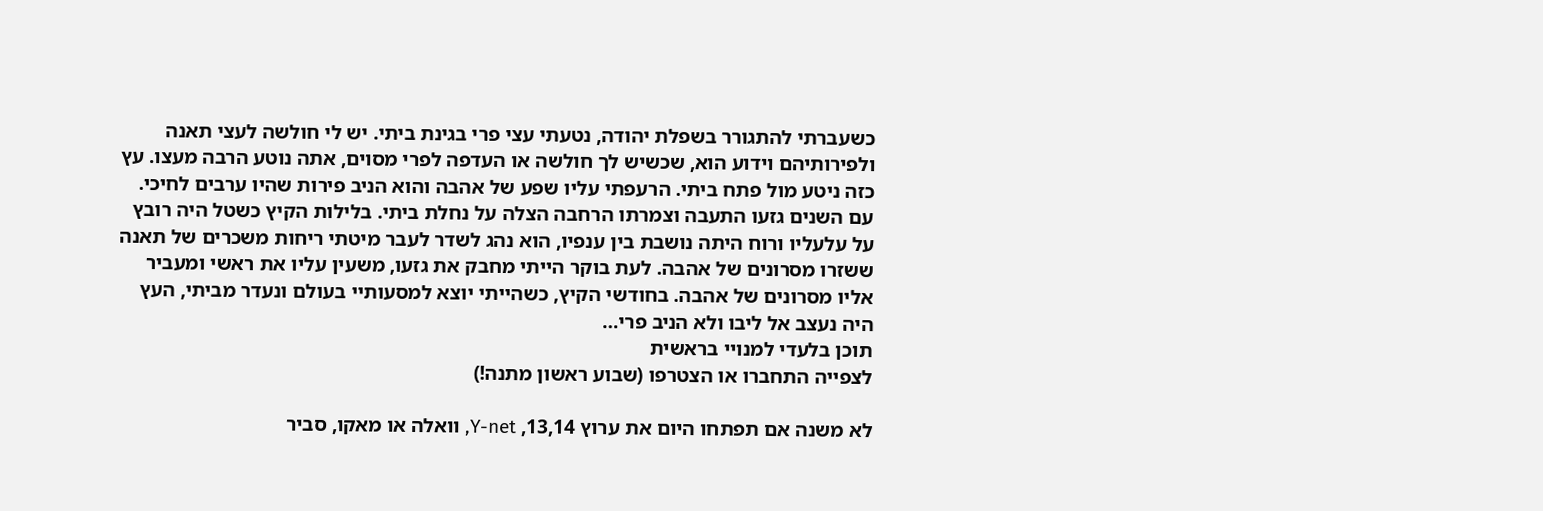כשעברתי להתגורר בשפלת יהודה, נטעתי עצי פרי בגינת ביתי. יש לי חולשה לעצי תאנה ולפירותיהם וידוע הוא, שכשיש לך חולשה או העדפה לפרי מסוים, אתה נוטע הרבה מעצו. עץ כזה ניטע מול פתח ביתי. הרעפתי עליו שפע של אהבה והוא הניב פירות שהיו ערבים לחיכי. עם השנים גזעו התעבה וצמרתו הרחבה הצלה על נחלת ביתי. בלילות הקיץ כשטל היה רובץ על עלעליו ורוח היתה נושבת בין ענפיו, הוא נהג לשדר לעבר מיטתי ריחות משכרים של תאנה ששזרו מסרונים של אהבה. לעת בוקר הייתי מחבק את גזעו, משעין עליו את ראשי ומעביר אליו מסרונים של אהבה. בחודשי הקיץ, כשהייתי יוצא למסעותיי בעולם ונעדר מביתי, העץ היה נעצב אל ליבו ולא הניב פרי…
תוכן בלעדי למנויי בראשית
לצפייה התחברו או הצטרפו (שבוע ראשון מתנה!)

לא משנה אם תפתחו היום את ערוץ 13,14, Y-net, וואלה או מאקו, סביר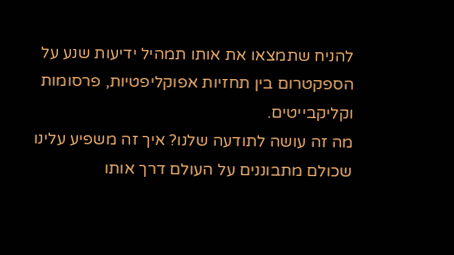להניח שתמצאו את אותו תמהיל ידיעות שנע על הספקטרום בין תחזיות אפוקליפטיות, פרסומות וקליקבייטים.
מה זה עושה לתודעה שלנו? איך זה משפיע עלינו שכולם מתבוננים על העולם דרך אותו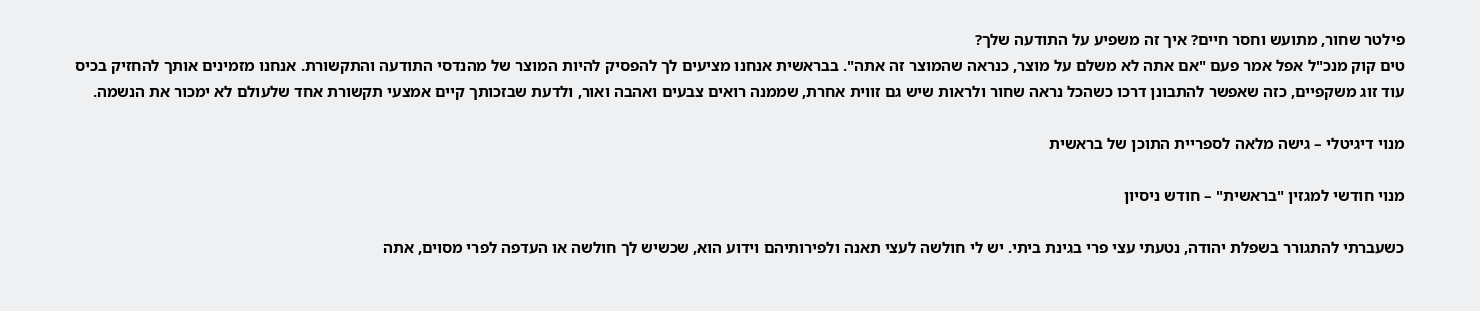פילטר שחור, מתועש וחסר חיים? איך זה משפיע על התודעה שלך?
טים קוק מנכ"ל אפל אמר פעם "אם אתה לא משלם על מוצר, כנראה שהמוצר זה אתה". בבראשית אנחנו מציעים לך להפסיק להיות המוצר של מהנדסי התודעה והתקשורת. אנחנו מזמינים אותך להחזיק בכיס עוד זוג משקפיים, כזה שאפשר להתבונן דרכו כשהכל נראה שחור ולראות שיש גם זווית אחרת, שממנה רואים צבעים ואהבה ואור, ולדעת שבזכותך קיים אמצעי תקשורת אחד שלעולם לא ימכור את הנשמה.

מנוי דיגיטלי – גישה מלאה לספריית התוכן של בראשית

מנוי חודשי למגזין "בראשית" – חודש ניסיון

כשעברתי להתגורר בשפלת יהודה, נטעתי עצי פרי בגינת ביתי. יש לי חולשה לעצי תאנה ולפירותיהם וידוע הוא, שכשיש לך חולשה או העדפה לפרי מסוים, אתה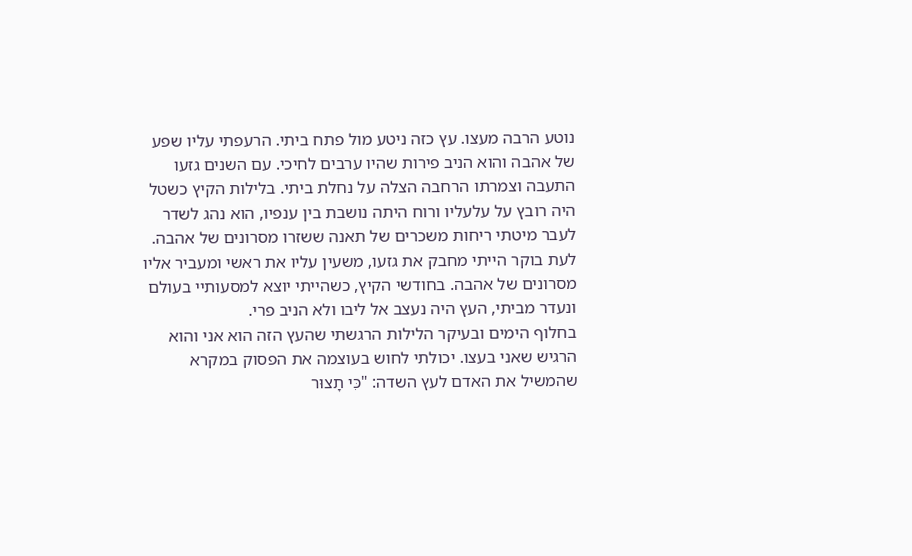נוטע הרבה מעצו. עץ כזה ניטע מול פתח ביתי. הרעפתי עליו שפע של אהבה והוא הניב פירות שהיו ערבים לחיכי. עם השנים גזעו התעבה וצמרתו הרחבה הצלה על נחלת ביתי. בלילות הקיץ כשטל היה רובץ על עלעליו ורוח היתה נושבת בין ענפיו, הוא נהג לשדר לעבר מיטתי ריחות משכרים של תאנה ששזרו מסרונים של אהבה. לעת בוקר הייתי מחבק את גזעו, משעין עליו את ראשי ומעביר אליו מסרונים של אהבה. בחודשי הקיץ, כשהייתי יוצא למסעותיי בעולם ונעדר מביתי, העץ היה נעצב אל ליבו ולא הניב פרי.
בחלוף הימים ובעיקר הלילות הרגשתי שהעץ הזה הוא אני והוא הרגיש שאני בעצו. יכולתי לחוש בעוצמה את הפסוק במקרא שהמשיל את האדם לעץ השדה: "כִּי תָצוּר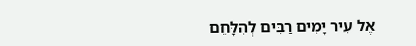אֶל עִיר יָמִים רַבִּים לְהִלָּחֵם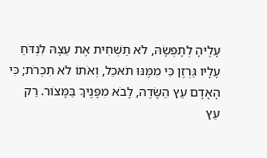עָלֶיהָ לְתָפְשָׂהּ, לֹא תַשְׁחִית אֶת עֵצָהּ לִנְדֹּחַ עָלָיו גַּרְזֶן כִּי מִמֶּנּוּ תֹאכֵל, וְאֹתוֹ לֹא תִכְרֹת; כִּי הָאָדָם עֵץ הַשָּׂדֶה, לָבֹא מִפָּנֶיךָ בַּמָּצוֹר. רַק עֵץ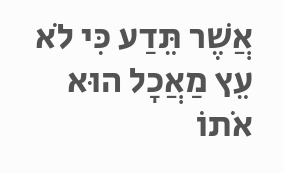אֲשֶׁר תֵּדַע כִּי לֹא עֵץ מַאֲכָל הוּא אֹתוֹ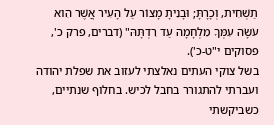תַשְׁחִית, וְכָרָתָּ; וּבָנִיתָ מָצוֹר עַל הָעִיר אֲשֶׁר הִוא עֹשָׂה עִמְּךָ מִלְחָמָה עַד רִדְתָּהּ" (דברים, פרק כ', פסוקים י"ט-כ').
בשל צוקי העתים נאלצתי לעזוב את שפלת יהודה ועברתי להתגורר בחבל לכיש. בחלוף שנתיים, כשביקשתי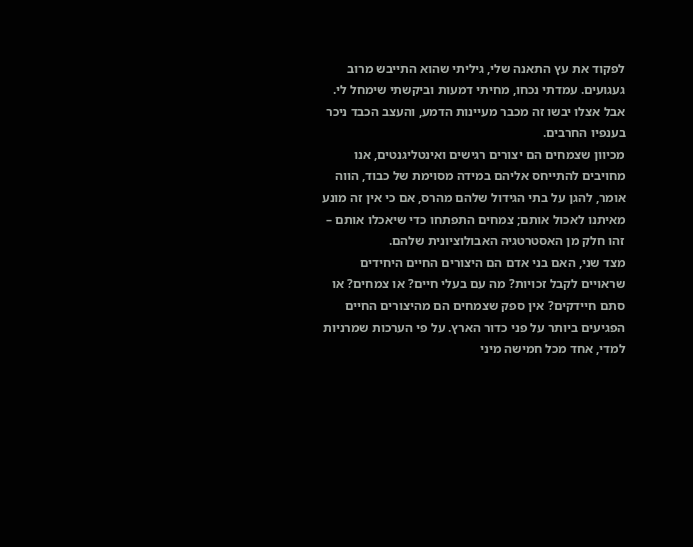לפקוד את עץ התאנה שלי, גיליתי שהוא התייבש מרוב געגועים. עמדתי נכחו, מחיתי דמעות וביקשתי שימחל לי. אבל אצלו יבשו זה מכבר מעיינות הדמע, והעצב הכבד ניכר בענפיו החרבים.
מכיוון שצמחים הם יצורים רגישים ואינטליגנטים, אנו מחויבים להתייחס אליהם במידה מסוימת של כבוד, הווה אומר, להגן על בתי הגידול שלהם מהרס, אם כי אין זה מונע מאיתנו לאכול אותם; צמחים התפתחו כדי שיאכלו אותם – זהו חלק מן האסטרטגיה האבולוציונית שלהם.
מצד שני, האם בני אדם הם היצורים החיים היחידים שראויים לקבל זכויות? מה עם בעלי חיים? או צמחים? או סתם חיידקים? אין ספק שצמחים הם מהיצורים החיים הפגיעים ביותר על פני כדור הארץ. על פי הערכות שמרניות למדי, אחד מכל חמישה מיני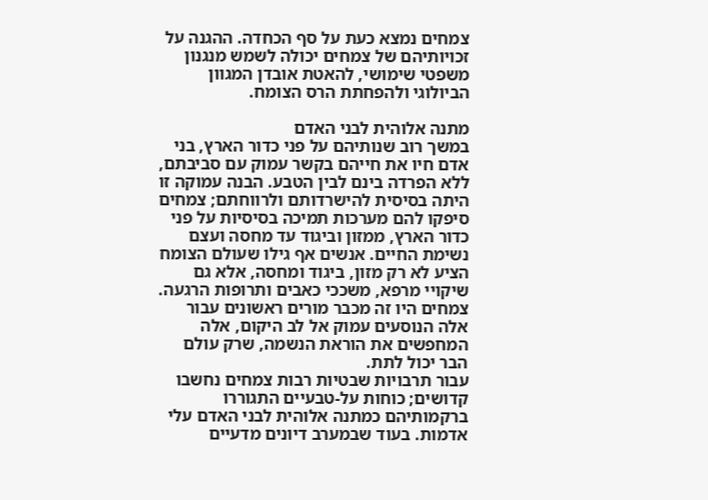צמחים נמצא כעת על סף הכחדה. ההגנה על זכויותיהם של צמחים יכולה לשמש מנגנון משפטי שימושי, להאטת אובדן המגוון הביולוגי ולהפחתת הרס הצומח.

מתנה אלוהית לבני האדם
במשך רוב שנותיהם על פני כדור הארץ, בני אדם חיו את חייהם בקשר עמוק עם סביבתם, ללא הפרדה בינם לבין הטבע. הבנה עמוקה זו היתה בסיסית להישרדותם ולרווחתם; צמחים סיפקו להם מערכות תמיכה בסיסיות על פני כדור הארץ, ממזון וביגוד עד מחסה ועצם נשימת החיים. אנשים אף גילו שעולם הצומח הציע לא רק מזון, ביגוד ומחסה, אלא גם שיקויי מרפא, משככי כאבים ותרופות הרגעה. צמחים היו זה מכבר מורים ראשונים עבור אלה הנוסעים עמוק אל לב היקום, אלה המחפשים את הוראת הנשמה, שרק עולם הבר יכול לתת.
עבור תרבויות שבטיות רבות צמחים נחשבו קדושים; כוחות על-טבעיים התגוררו ברקמותיהם כמתנה אלוהית לבני האדם עלי אדמות. בעוד שבמערב דיונים מדעיים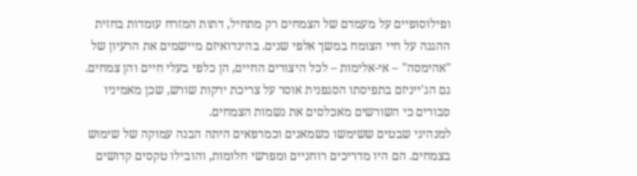ופילוסופיים על מעמדם של הצמחים רק מתחיל, דתות המזרח עומדות בחזית ההגנה על חיי הצומח במשך אלפי שנים. בהינדואיזם מיישמים את הרעיון של "אהימסה" – אי-אלימות – לכל היצורים החיים, הן כלפי בעלי חיים והן צמחים. גם הג'ייניזם בתפיסתו הסגפנית אוסר על צריכת ירקות שורש, שכן מאמיניו סבורים כי השורשים מאכלסים את נשמות הצמחים.
למנהיגי שבטים ששימשו כשמאנים וכמרפאים היתה הבנה עמוקה של שימוש בצמחים. הם היו מדריכים רוחניים ומפרשי חלומות, והובילו טקסים קדושים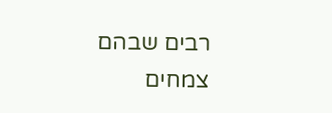רבים שבהם צמחים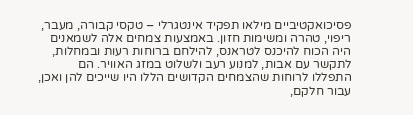פסיכואקטיביים מילאו תפקיד אינטגרלי – טקסי קבורה, מעבר, ריפוי, טהרה ומשימות חזון. באמצעות צמחים אלה לשמאנים היה הכוח להיכנס לטראנס, להילחם ברוחות רעות ובמחלות, לתקשר עם אבות, למנוע רעב ולשלוט במזג האוויר. הם התפללו לרוחות שהצמחים הקדושים הללו היו שייכים להן ואכן, עבור חלקם,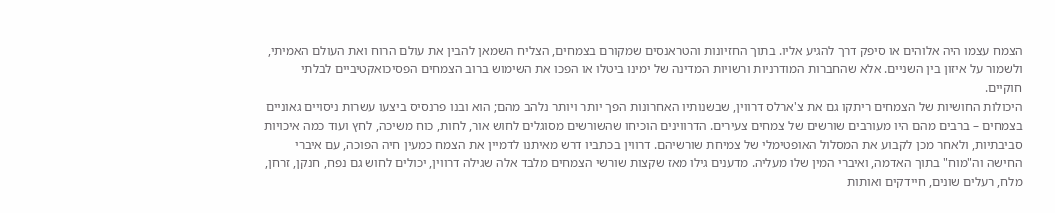הצמח עצמו היה אלוהים או סיפק דרך להגיע אליו. בתוך החזיונות והטראנסים שמקורם בצמחים, הצליח השמאן להבין את עולם הרוח ואת העולם האמיתי, ולשמור על איזון בין השניים. אלא שהחברות המודרניות ורשויות המדינה של ימינו ביטלו או הפכו את השימוש ברוב הצמחים הפסיכואקטיביים לבלתי חוקיים.
היכולות החושיות של הצמחים ריתקו גם את צ'ארלס דרווין, שבשנותיו האחרונות הפך יותר ויותר נלהב מהם; הוא ובנו פרנסיס ביצעו עשרות ניסויים גאוניים בצמחים – ברבים מהם היו מעורבים שורשים של צמחים צעירים. הדרווינים הוכיחו שהשורשים מסוגלים לחוש אור, לחות, כוח משיכה, לחץ ועוד כמה איכויות סביבתיות, ולאחר מכן לקבוע את המסלול האופטימלי של צמיחת שורשיהם. דרווין בכתביו דרש מאיתנו לדמיין את הצמח כמעין חיה הפוכה, עם איברי החישה וה"מוח" בתוך האדמה, ואיברי המין שלו מעליה. מדענים גילו מאז שקצות שורשי הצמחים מלבד אלה שגילה דרווין, יכולים לחוש גם נפח, חנקן, זרחן, מלח, רעלים שונים, חיידקים ואותות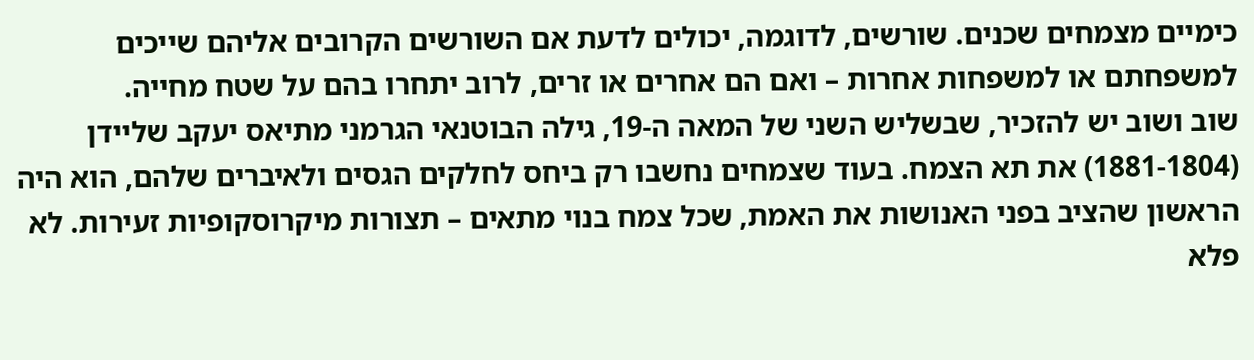כימיים מצמחים שכנים. שורשים, לדוגמה, יכולים לדעת אם השורשים הקרובים אליהם שייכים למשפחתם או למשפחות אחרות – ואם הם אחרים או זרים, לרוב יתחרו בהם על שטח מחייה.
שוב ושוב יש להזכיר, שבשליש השני של המאה ה-19, גילה הבוטנאי הגרמני מתיאס יעקב שליידן (1881-1804) את תא הצמח. בעוד שצמחים נחשבו רק ביחס לחלקים הגסים ולאיברים שלהם, הוא היה הראשון שהציב בפני האנושות את האמת, שכל צמח בנוי מתאים – תצורות מיקרוסקופיות זעירות. לא פלא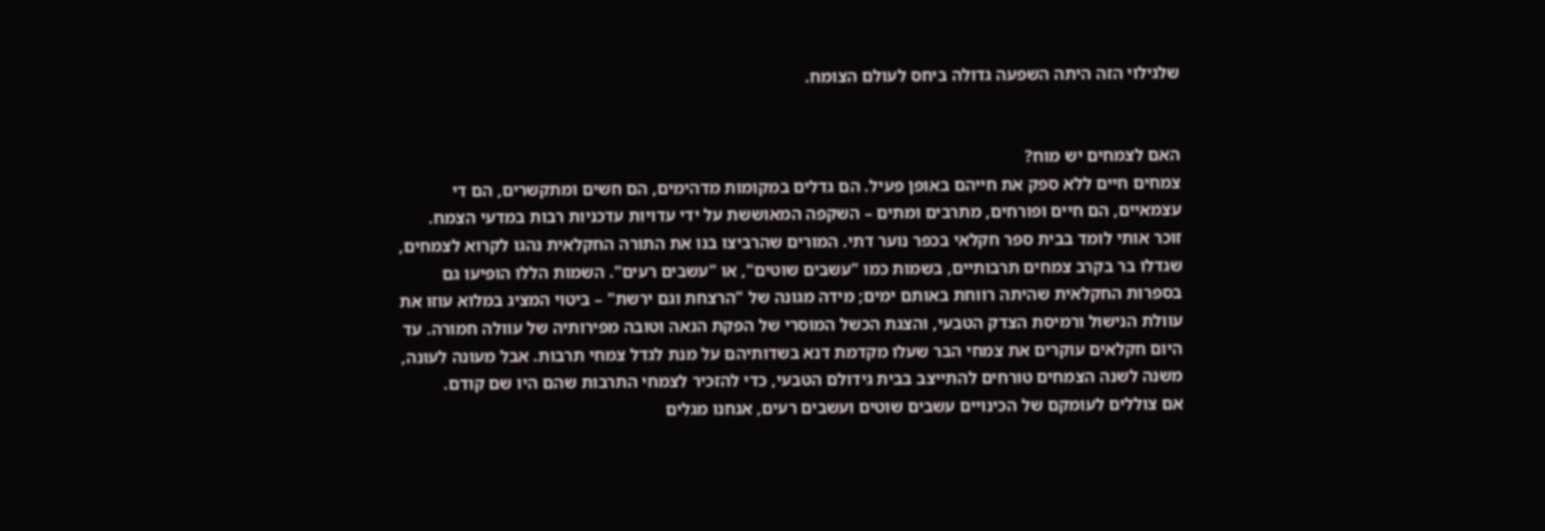שלגילוי הזה היתה השפעה גדולה ביחס לעולם הצומח.


האם לצמחים יש מוח?
צמחים חיים ללא ספק את חייהם באופן פעיל. הם גדלים במקומות מדהימים, הם חשים ומתקשרים, הם די עצמאיים, הם חיים ופורחים, מתרבים ומתים – השקפה המאוששת על ידי עדויות עדכניות רבות במדעי הצמח.
זוכר אותי לומד בבית ספר חקלאי בכפר נוער דתי. המורים שהרביצו בנו את התורה החקלאית נהגו לקרוא לצמחים, שגדלו בר בקרב צמחים תרבותיים, בשמות כמו "עשבים שוטים", או "עשבים רעים". השמות הללו הופיעו גם בספרות החקלאית שהיתה רווחת באותם ימים; מידה מגונה של "הרצחת וגם ירשת" – ביטוי המציג במלוא עוזו את עוולת הנישול ורמיסת הצדק הטבעי, והצגת הכשל המוסרי של הפקת הנאה וטובה מפירותיה של עוולה חמורה. עד היום חקלאים עוקרים את צמחי הבר שעלו מקדמת דנא בשדותיהם על מנת לגדל צמחי תרבות. אבל מעונה לעונה, משנה לשנה הצמחים טורחים להתייצב בבית גידולם הטבעי, כדי להזכיר לצמחי התרבות שהם היו שם קודם.
אם צוללים לעומקם של הכינויים עשבים שוטים ועשבים רעים, אנחנו מגלים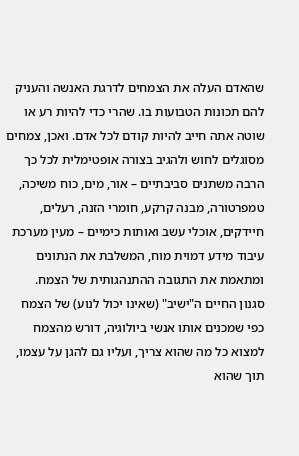שהאדם העלה את הצמחים לדרגת האנשה והעניק להם תכונות הטבועות בו. שהרי כדי להיות רע או שוטה אתה חייב להיות קודם לכל אדם. ואכן, צמחים מסוגלים לחוש ולהגיב בצורה אופטימלית לכל כך הרבה משתנים סביבתיים – אור, מים, כוח משיכה, טמפרטורה, מבנה קרקע, חומרי הזנה, רעלים, חיידקים, אוכלי עשב ואותות כימיים – מעין מערכת עיבוד מידע דמוית מוח, המשלבת את הנתונים ומתאמת את התגובה ההתנהגותית של הצמח.
סגנון החיים ה"ישיב" (שאינו יכול לנוע) של הצמח כפי שמכנים אותו אנשי ביולוגיה, דורש מהצמח למצוא כל מה שהוא צריך, ועליו גם להגן על עצמו, תוך שהוא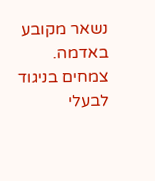נשאר מקובע באדמה. צמחים בניגוד לבעלי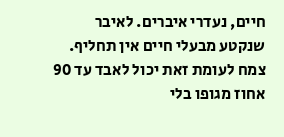חיים, נעדרי איברים. לאיבר שנקטע מבעלי חיים אין תחליף. צמח לעומת זאת יכול לאבד עד 90 אחוז מגופו בלי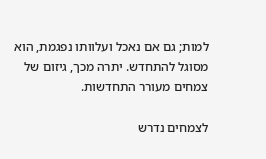למות; גם אם נאכל ועלוותו נפגמת, הוא מסוגל להתחדש. יתרה מכך, גיזום של צמחים מעורר התחדשות.

לצמחים נדרש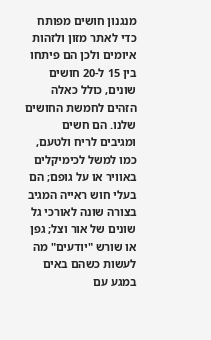מנגנון חושים מפותח כדי לאתר מזון ולזהות איומים ולכן הם פיתחו בין 15 ל-20 חושים שונים, כולל כאלה הזהים לחמשת החושים שלנו. הם חשים ומגיבים לריח ולטעם, כמו למשל לכימיקלים באוויר או על גופם; הם בעלי חוש ראייה המגיב בצורה שונה לאורכי גל שונים של אור וצל; גפן או שורש "יודעים" מה לעשות כשהם באים במגע עם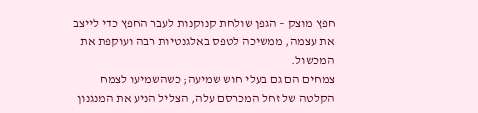חפץ מוצק – הגפן שולחת קנוקנות לעבר החפץ כדי לייצב את עצמה, ממשיכה לטפס באלגנטיות רבה ועוקפת את המכשול.
צמחים הם גם בעלי חוש שמיעה; כשהשמיעו לצמח הקלטה של זחל המכרסם עלה, הצליל הניע את המנגנון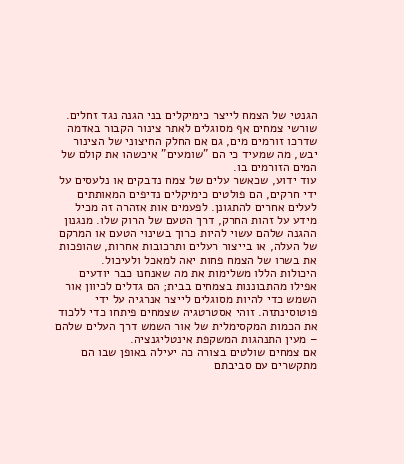הגנטי של הצמח לייצר כימיקלים בני הגנה נגד זחלים. שורשי צמחים אף מסוגלים לאתר צינור הקבור באדמה שדרכו זורמים מים, גם אם החלק החיצוני של הצינור יבש, מה שמעיד כי הם "שומעים" איכשהו את קולם של המים הזורמים בו.
עוד ידוע, שכאשר עלים של צמח נדבקים או נלעסים על ידי חרקים, הם פולטים כימיקלים נדיפים המאותתים לעלים אחרים להתגונן. לפעמים אות אזהרה זה מכיל מידע על זהות החרק, דרך הטעם של הרוק שלו. מנגנון ההגנה שלהם עשוי להיות כרוך בשינוי הטעם או המרקם של העלה, או בייצור רעלים ותרכובות אחרות, שהופכות את בשרו של הצמח פחות יאה למאכל ולעיכול.
היכולות הללו משלימות את מה שאנחנו כבר יודעים אפילו מהתבוננות בצמחים בבית; הם גדלים לכיוון אור השמש כדי להיות מסוגלים לייצר אנרגיה על ידי פוטוסינתזה. זוהי אסטרטגיה שצמחים פיתחו כדי ללכוד את הכמות המקסימלית של אור השמש דרך העלים שלהם – מעין התנהגות המשקפת אינטליגנציה.
אם צמחים שולטים בצורה כה יעילה באופן שבו הם מתקשרים עם סביבתם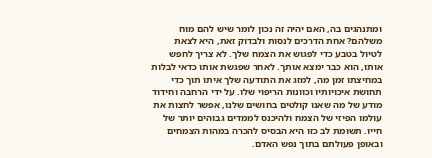ומתנהגים בה, האם יהיה זה נכון לומר שיש להם מוח משלהם? אחת הדרכים לנסות ולבדוק זאת, היא לצאת לטיול בטבע כדי לפגוש את הצמח שלך. לא צריך לחפש אותו, הוא כבר ימצא אותך. לאחר שפגשת אותו כדאי לבלות במחיצתו זמן מה, למזג את התודעה שלך איתו תוך כדי תחושת איכויותיו וכוונות הריפוי שלו. על ידי הרחבה וחידוד מודע של מה שאנו קולטים בחושים שלנו, אפשר לחצות את עולמו הפיזי של הצמח ולהיכנס לממדים גבוהים יותר של חייו. תשומת לב כזו היא הבסיס להכרה במהות הצמחים ובאופן פעולתם בתוך נפש האדם.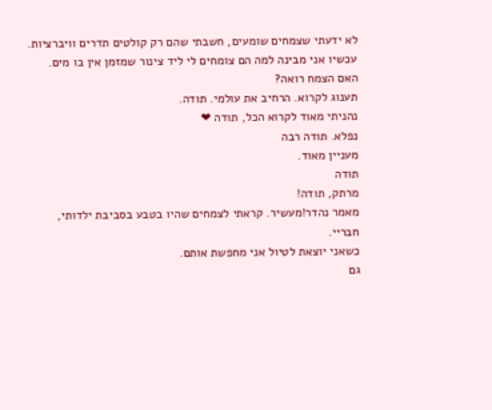לא ידעתי שצמחים שומעים, חשבתי שהם רק קולטים תדרים וויברציות.
עכשיו אני מבינה למה הם צומחים לי ליד צינור שמזמן אין בו מים.
האם הצמח רואה?
תענוג לקרוא. הרחיב את עולמי. תודה.
נהניתי מאוד לקרוא הכל, תודה ❤
נפלא. תודה רבה
מעניין מאוד.
תודה
מרתק, תודה!
מאמר נהדר!מעשיר. קראתי לצמחים שהיו בטבע בסביבת ילדותי, חבריי.
כשאני יוצאת לטיול אני מחפשת אותם.
גם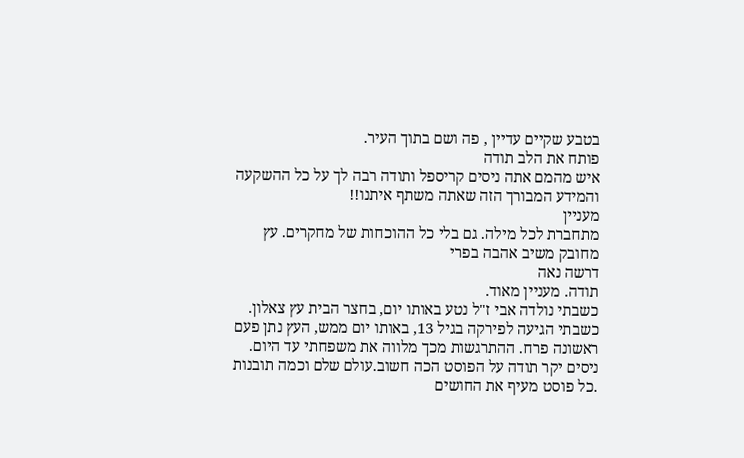בטבע שקיים עדיין , פה ושם בתוך העיר.
פותח את הלב תודה
איש מהמם אתה ניסים קריספל ותודה רבה לך על כל ההשקעה והמידע המבורך הזה שאתה משתף איתנו!!
מעניין
מתחברת לכל מילה. גם בלי כל ההוכחות של מחקרים. עץ מחובק משיב אהבה בפרי
דרשה נאה
תודה. מעניין מאוד.
כשבתי נולדה אבי ז"ל נטע באותו יום, בחצר הבית עץ צאלון. כשבתי הגיעה לפירקה בגיל 13, באותו יום ממש, העץ נתן פעם ראשונה פרח. ההתרגשות מכך מלווה את משפחתי עד היום.
ניסים יקר תודה על הפוסט הכה חשוב.עולם שלם וכמה תובנות .כל פוסט מעיף את החושים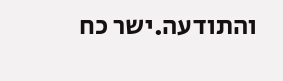והתודעה.ישר כח